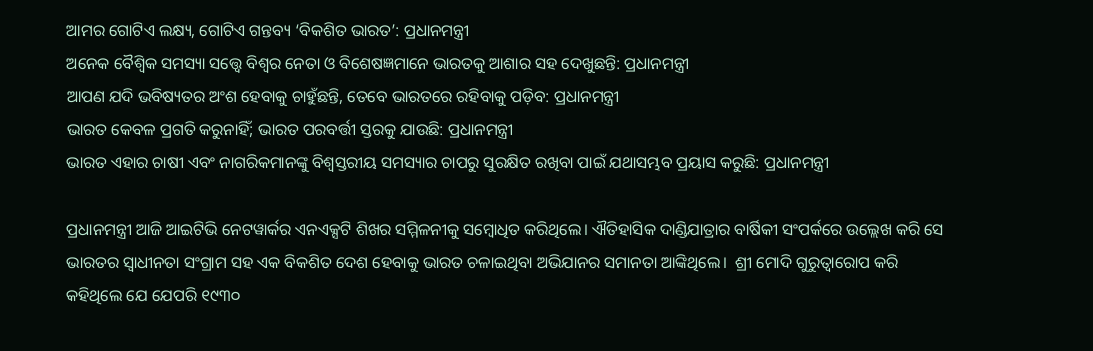ଆମର ଗୋଟିଏ ଲକ୍ଷ୍ୟ, ଗୋଟିଏ ଗନ୍ତବ୍ୟ ‘ବିକଶିତ ଭାରତ’: ପ୍ରଧାନମନ୍ତ୍ରୀ
ଅନେକ ବୈଶ୍ବିକ ସମସ୍ୟା ସତ୍ତ୍ବେ ବିଶ୍ବର ନେତା ଓ ବିଶେଷଜ୍ଞମାନେ ଭାରତକୁ ଆଶାର ସହ ଦେଖୁଛନ୍ତି: ପ୍ରଧାନମନ୍ତ୍ରୀ
ଆପଣ ଯଦି ଭବିଷ୍ୟତର ଅଂଶ ହେବାକୁ ଚାହୁଁଛନ୍ତି, ତେବେ ଭାରତରେ ରହିବାକୁ ପଡ଼ିବ: ପ୍ରଧାନମନ୍ତ୍ରୀ
ଭାରତ କେବଳ ପ୍ରଗତି କରୁନାହିଁ; ଭାରତ ପରବର୍ତ୍ତୀ ସ୍ତରକୁ ଯାଉଛି: ପ୍ରଧାନମନ୍ତ୍ରୀ
ଭାରତ ଏହାର ଚାଷୀ ଏବଂ ନାଗରିକମାନଙ୍କୁ ବିଶ୍ୱସ୍ତରୀୟ ସମସ୍ୟାର ଚାପରୁ ସୁରକ୍ଷିତ ରଖିବା ପାଇଁ ଯଥାସମ୍ଭବ ପ୍ରୟାସ କରୁଛି: ପ୍ରଧାନମନ୍ତ୍ରୀ

ପ୍ରଧାନମନ୍ତ୍ରୀ ଆଜି ଆଇଟିଭି ନେଟୱାର୍କର ଏନଏକ୍ସଟି ଶିଖର ସମ୍ମିଳନୀକୁ ସମ୍ବୋଧିତ କରିଥିଲେ। ଐତିହାସିକ ଦାଣ୍ଡିଯାତ୍ରାର ବାର୍ଷିକୀ ସଂପର୍କରେ ଉଲ୍ଲେଖ କରି ସେ ଭାରତର ସ୍ବାଧୀନତା ସଂଗ୍ରାମ ସହ ଏକ ବିକଶିତ ଦେଶ ହେବାକୁ ଭାରତ ଚଳାଇଥିବା ଅଭିଯାନର ସମାନତା ଆଙ୍କିଥିଲେ।  ଶ୍ରୀ ମୋଦି ଗୁରୁତ୍ୱାରୋପ କରି କହିଥିଲେ ଯେ ଯେପରି ୧୯୩୦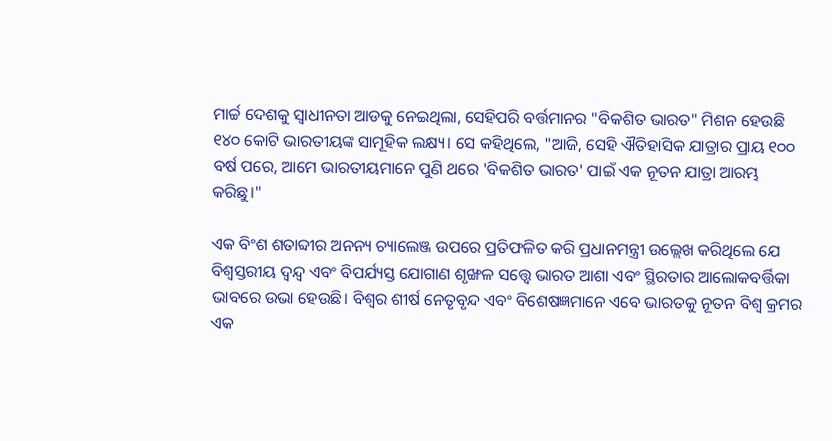ମାର୍ଚ୍ଚ ଦେଶକୁ ସ୍ୱାଧୀନତା ଆଡକୁ ନେଇଥିଲା, ସେହିପରି ବର୍ତ୍ତମାନର "ବିକଶିତ ଭାରତ" ମିଶନ ହେଉଛି ୧୪୦ କୋଟି ଭାରତୀୟଙ୍କ ସାମୂହିକ ଲକ୍ଷ୍ୟ। ସେ କହିଥିଲେ, "ଆଜି, ସେହି ଐତିହାସିକ ଯାତ୍ରାର ପ୍ରାୟ ୧୦୦ ବର୍ଷ ପରେ, ଆମେ ଭାରତୀୟମାନେ ପୁଣି ଥରେ 'ବିକଶିତ ଭାରତ' ପାଇଁ ଏକ ନୂତନ ଯାତ୍ରା ଆରମ୍ଭ କରିଛୁ।"

ଏକ ବିଂଶ ଶତାବ୍ଦୀର ଅନନ୍ୟ ଚ୍ୟାଲେଞ୍ଜ ଉପରେ ପ୍ରତିଫଳିତ କରି ପ୍ରଧାନମନ୍ତ୍ରୀ ଉଲ୍ଲେଖ କରିଥିଲେ ଯେ ବିଶ୍ୱସ୍ତରୀୟ ଦ୍ୱନ୍ଦ୍ୱ ଏବଂ ବିପର୍ଯ୍ୟସ୍ତ ଯୋଗାଣ ଶୃଙ୍ଖଳ ସତ୍ତ୍ୱେ ଭାରତ ଆଶା ଏବଂ ସ୍ଥିରତାର ଆଲୋକବର୍ତ୍ତିକା ଭାବରେ ଉଭା ହେଉଛି। ବିଶ୍ବର ଶୀର୍ଷ ନେତୃବୃନ୍ଦ ଏବଂ ବିଶେଷଜ୍ଞମାନେ ଏବେ ଭାରତକୁ ନୂତନ ବିଶ୍ୱ କ୍ରମର ଏକ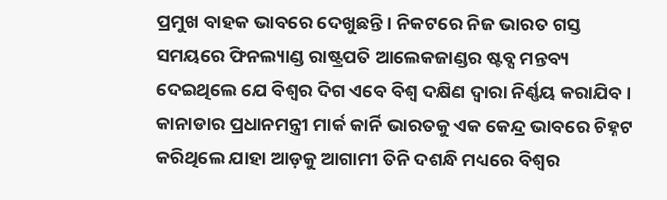ପ୍ରମୁଖ ବାହକ ଭାବରେ ଦେଖୁଛନ୍ତି। ନିକଟରେ ନିଜ ଭାରତ ଗସ୍ତ ସମୟରେ ଫିନଲ୍ୟାଣ୍ଡ ରାଷ୍ଟ୍ରପତି ଆଲେକଜାଣ୍ଡର ଷ୍ଟବ୍ସ ମନ୍ତବ୍ୟ ଦେଇଥିଲେ ଯେ ବିଶ୍ୱର ଦିଗ ଏବେ ବିଶ୍ବ ଦକ୍ଷିଣ ଦ୍ୱାରା ନିର୍ଣ୍ଣୟ କରାଯିବ। କାନାଡାର ପ୍ରଧାନମନ୍ତ୍ରୀ ମାର୍କ କାର୍ନି ଭାରତକୁ ଏକ କେନ୍ଦ୍ର ଭାବରେ ଚିହ୍ନଟ କରିଥିଲେ ଯାହା ଆଡ଼କୁ ଆଗାମୀ ତିନି ଦଶନ୍ଧି ମଧ୍ୟରେ ବିଶ୍ୱର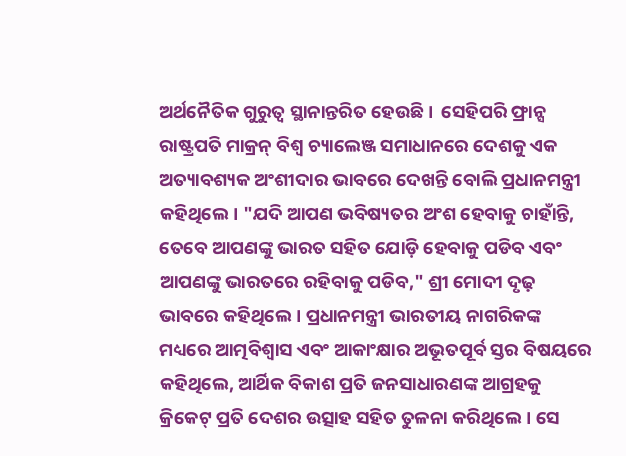ଅର୍ଥନୈତିକ ଗୁରୁତ୍ୱ ସ୍ଥାନାନ୍ତରିତ ହେଉଛି।  ସେହିପରି ଫ୍ରାନ୍ସ ରାଷ୍ଟ୍ରପତି ମାକ୍ରନ୍ ବିଶ୍ୱ ଚ୍ୟାଲେଞ୍ଜ ସମାଧାନରେ ଦେଶକୁ ଏକ ଅତ୍ୟାବଶ୍ୟକ ଅଂଶୀଦାର ଭାବରେ ଦେଖନ୍ତି ବୋଲି ପ୍ରଧାନମନ୍ତ୍ରୀ କହିଥିଲେ। "ଯଦି ଆପଣ ଭବିଷ୍ୟତର ଅଂଶ ହେବାକୁ ଚାହାଁନ୍ତି, ତେବେ ଆପଣଙ୍କୁ ଭାରତ ସହିତ ଯୋଡ଼ି ହେବାକୁ ପଡିବ ଏବଂ ଆପଣଙ୍କୁ ଭାରତରେ ରହିବାକୁ ପଡିବ," ଶ୍ରୀ ମୋଦୀ ଦୃଢ଼ ଭାବରେ କହିଥିଲେ। ପ୍ରଧାନମନ୍ତ୍ରୀ ଭାରତୀୟ ନାଗରିକଙ୍କ ମଧ୍ୟରେ ଆତ୍ମବିଶ୍ୱାସ ଏବଂ ଆକାଂକ୍ଷାର ଅଭୂତପୂର୍ବ ସ୍ତର ବିଷୟରେ କହିଥିଲେ, ଆର୍ଥିକ ବିକାଶ ପ୍ରତି ଜନସାଧାରଣଙ୍କ ଆଗ୍ରହକୁ କ୍ରିକେଟ୍ ପ୍ରତି ଦେଶର ଉତ୍ସାହ ସହିତ ତୁଳନା କରିଥିଲେ। ସେ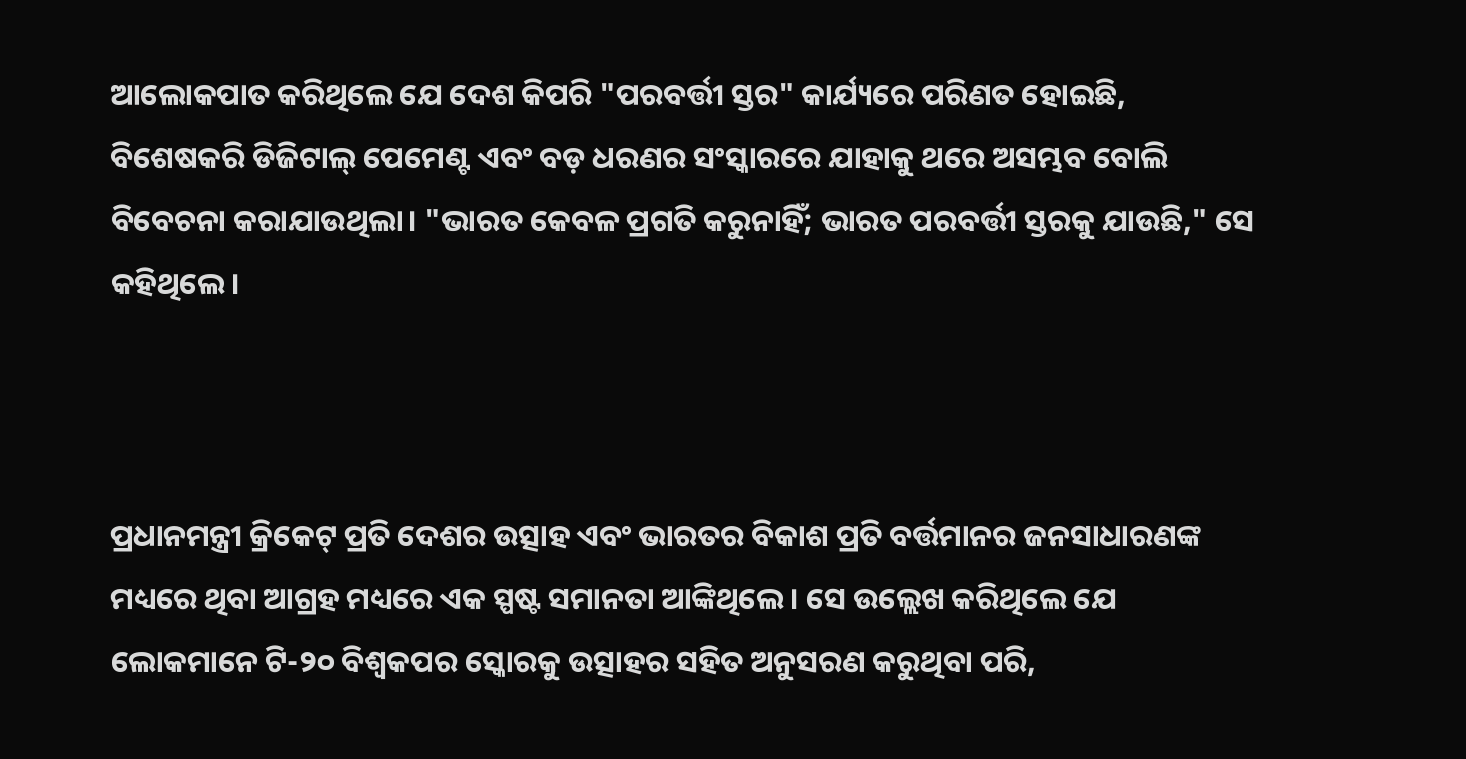ଆଲୋକପାତ କରିଥିଲେ ଯେ ଦେଶ କିପରି "ପରବର୍ତ୍ତୀ ସ୍ତର" କାର୍ଯ୍ୟରେ ପରିଣତ ହୋଇଛି, ବିଶେଷକରି ଡିଜିଟାଲ୍ ପେମେଣ୍ଟ ଏବଂ ବଡ଼ ଧରଣର ସଂସ୍କାରରେ ଯାହାକୁ ଥରେ ଅସମ୍ଭବ ବୋଲି ବିବେଚନା କରାଯାଉଥିଲା। "ଭାରତ କେବଳ ପ୍ରଗତି କରୁନାହିଁ; ଭାରତ ପରବର୍ତ୍ତୀ ସ୍ତରକୁ ଯାଉଛି," ସେ କହିଥିଲେ।



ପ୍ରଧାନମନ୍ତ୍ରୀ କ୍ରିକେଟ୍ ପ୍ରତି ଦେଶର ଉତ୍ସାହ ଏବଂ ଭାରତର ବିକାଶ ପ୍ରତି ବର୍ତ୍ତମାନର ଜନସାଧାରଣଙ୍କ ମଧ୍ୟରେ ଥିବା ଆଗ୍ରହ ମଧ୍ୟରେ ଏକ ସ୍ପଷ୍ଟ ସମାନତା ଆଙ୍କିଥିଲେ। ସେ ଉଲ୍ଲେଖ କରିଥିଲେ ଯେ ଲୋକମାନେ ଟି-୨୦ ବିଶ୍ୱକପର ସ୍କୋରକୁ ଉତ୍ସାହର ସହିତ ଅନୁସରଣ କରୁଥିବା ପରି,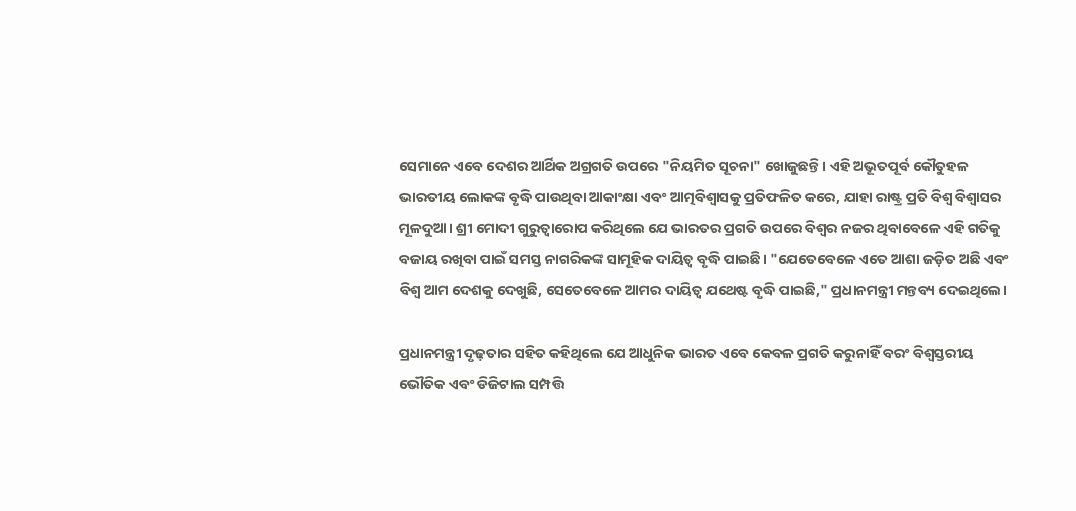ସେମାନେ ଏବେ ଦେଶର ଆର୍ଥିକ ଅଗ୍ରଗତି ଉପରେ "ନିୟମିତ ସୂଚନା" ଖୋଜୁଛନ୍ତି। ଏହି ଅଭୂତପୂର୍ବ କୌତୁହଳ ଭାରତୀୟ ଲୋକଙ୍କ ବୃଦ୍ଧି ପାଉଥିବା ଆକାଂକ୍ଷା ଏବଂ ଆତ୍ମବିଶ୍ୱାସକୁ ପ୍ରତିଫଳିତ କରେ, ଯାହା ରାଷ୍ଟ୍ର ପ୍ରତି ବିଶ୍ୱ ବିଶ୍ୱାସର ମୂଳଦୁଆ। ଶ୍ରୀ ମୋଦୀ ଗୁରୁତ୍ୱାରୋପ କରିଥିଲେ ଯେ ଭାରତର ପ୍ରଗତି ଉପରେ ବିଶ୍ୱର ନଜର ଥିବାବେଳେ ଏହି ଗତିକୁ ବଜାୟ ରଖିବା ପାଇଁ ସମସ୍ତ ନାଗରିକଙ୍କ ସାମୂହିକ ଦାୟିତ୍ୱ ବୃଦ୍ଧି ପାଇଛି। "ଯେତେବେଳେ ଏତେ ଆଶା ଜଡ଼ିତ ଅଛି ଏବଂ ବିଶ୍ୱ ଆମ ଦେଶକୁ ଦେଖୁଛି, ସେତେବେଳେ ଆମର ଦାୟିତ୍ୱ ଯଥେଷ୍ଟ ବୃଦ୍ଧି ପାଇଛି," ପ୍ରଧାନମନ୍ତ୍ରୀ ମନ୍ତବ୍ୟ ଦେଇଥିଲେ।

ପ୍ରଧାନମନ୍ତ୍ରୀ ଦୃଢ଼ତାର ସହିତ କହିଥିଲେ ଯେ ଆଧୁନିକ ଭାରତ ଏବେ କେବଳ ପ୍ରଗତି କରୁନାହିଁ ବରଂ ବିଶ୍ୱସ୍ତରୀୟ ଭୌତିକ ଏବଂ ଡିଜିଟାଲ ସମ୍ପତ୍ତି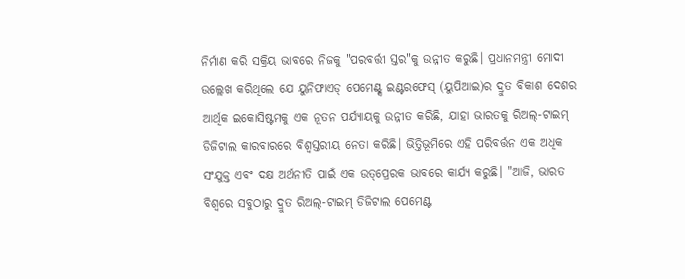ନିର୍ମାଣ କରି ସକ୍ରିୟ ଭାବରେ ନିଜକୁ "ପରବର୍ତ୍ତୀ ସ୍ତର"କୁ ଉନ୍ନୀତ କରୁଛି। ପ୍ରଧାନମନ୍ତ୍ରୀ ମୋଦୀ ଉଲ୍ଲେଖ କରିଥିଲେ ଯେ ୟୁନିଫାଏଡ୍ ପେମେଣ୍ଟ୍ସ ଇଣ୍ଟରଫେସ୍ (ୟୁପିଆଇ)ର ଦ୍ରୁତ ବିକାଶ ଦେଶର ଆର୍ଥିକ ଇକୋସିଷ୍ଟମକୁ ଏକ ନୂତନ ପର୍ଯ୍ୟାୟକୁ ଉନ୍ନୀତ କରିଛି, ଯାହା ଭାରତକୁ ରିଅଲ୍-ଟାଇମ୍ ଡିଜିଟାଲ କାରବାରରେ ବିଶ୍ୱସ୍ତରୀୟ ନେତା କରିଛି। ଭିତ୍ତିଭୂମିରେ ଏହି ପରିବର୍ତ୍ତନ ଏକ ଅଧିକ ସଂଯୁକ୍ତ ଏବଂ ଦକ୍ଷ ଅର୍ଥନୀତି ପାଇଁ ଏକ ଉତ୍‌ପ୍ରେରକ ଭାବରେ କାର୍ଯ୍ୟ କରୁଛି। "ଆଜି, ଭାରତ ବିଶ୍ୱରେ ସବୁଠାରୁ ଦ୍ରୁତ ରିଅଲ୍-ଟାଇମ୍ ଡିଜିଟାଲ ପେମେଣ୍ଟ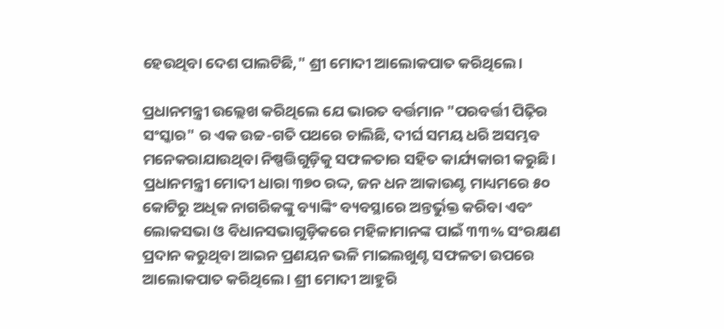ହେଉଥିବା ଦେଶ ପାଲଟିଛି," ଶ୍ରୀ ମୋଦୀ ଆଲୋକପାତ କରିଥିଲେ।

ପ୍ରଧାନମନ୍ତ୍ରୀ ଉଲ୍ଲେଖ କରିଥିଲେ ଯେ ଭାରତ ବର୍ତ୍ତମାନ "ପରବର୍ତ୍ତୀ ପିଢ଼ିର ସଂସ୍କାର" ର ଏକ ଉଚ୍ଚ-ଗତି ପଥରେ ଚାଲିଛି, ଦୀର୍ଘ ସମୟ ଧରି ଅସମ୍ଭବ ମନେକରାଯାଉଥିବା ନିଷ୍ପତ୍ତିଗୁଡ଼ିକୁ ସଫଳତାର ସହିତ କାର୍ଯ୍ୟକାରୀ କରୁଛି। ପ୍ରଧାନମନ୍ତ୍ରୀ ମୋଦୀ ଧାରା ୩୭୦ ରଦ୍ଦ, ଜନ ଧନ ଆକାଉଣ୍ଟ ମାଧ୍ୟମରେ ୫୦ କୋଟିରୁ ଅଧିକ ନାଗରିକଙ୍କୁ ବ୍ୟାଙ୍କିଂ ବ୍ୟବସ୍ଥାରେ ଅନ୍ତର୍ଭୁକ୍ତ କରିବା ଏବଂ ଲୋକସଭା ଓ ବିଧାନସଭାଗୁଡ଼ିକରେ ମହିଳାମାନଙ୍କ ପାଇଁ ୩୩% ସଂରକ୍ଷଣ ପ୍ରଦାନ କରୁଥିବା ଆଇନ ପ୍ରଣୟନ ଭଳି ମାଇଲଖୁଣ୍ଟ ସଫଳତା ଉପରେ ଆଲୋକପାତ କରିଥିଲେ। ଶ୍ରୀ ମୋଦୀ ଆହୁରି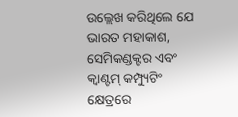ଉଲ୍ଲେଖ କରିଥିଲେ ଯେ ଭାରତ ମହାକାଶ, ସେମିକଣ୍ଡକ୍ଟର ଏବଂ କ୍ୱାଣ୍ଟମ୍ କମ୍ପ୍ୟୁଟିଂ କ୍ଷେତ୍ରରେ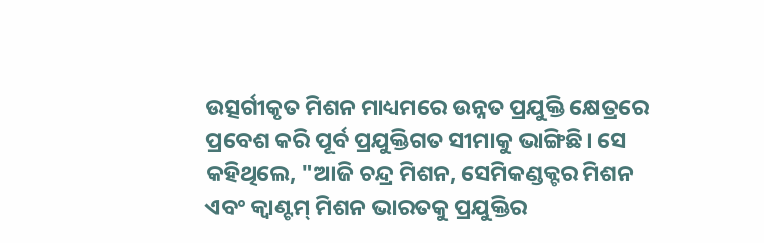ଉତ୍ସର୍ଗୀକୃତ ମିଶନ ମାଧ୍ୟମରେ ଉନ୍ନତ ପ୍ରଯୁକ୍ତି କ୍ଷେତ୍ରରେ ପ୍ରବେଶ କରି ପୂର୍ବ ପ୍ରଯୁକ୍ତିଗତ ସୀମାକୁ ଭାଙ୍ଗିଛି। ସେ କହିଥିଲେ, "ଆଜି ଚନ୍ଦ୍ର ମିଶନ, ସେମିକଣ୍ଡକ୍ଟର ମିଶନ ଏବଂ କ୍ୱାଣ୍ଟମ୍ ମିଶନ ଭାରତକୁ ପ୍ରଯୁକ୍ତିର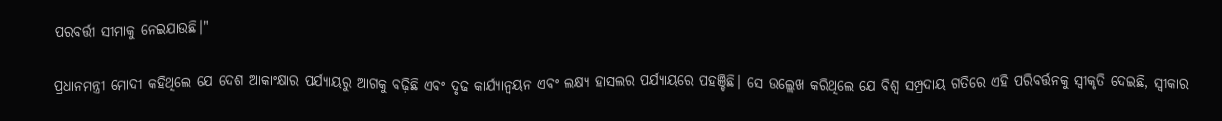ପରବର୍ତ୍ତୀ ସୀମାକୁ ନେଇଯାଉଛି।"

ପ୍ରଧାନମନ୍ତ୍ରୀ ମୋଦୀ କହିଥିଲେ ଯେ ଦେଶ ଆକାଂକ୍ଷାର ପର୍ଯ୍ୟାୟରୁ ଆଗକୁ ବଢ଼ିଛି ଏବଂ ଦୃଢ କାର୍ଯ୍ୟାନ୍ୱୟନ ଏବଂ ଲକ୍ଷ୍ୟ ହାସଲର ପର୍ଯ୍ୟାୟରେ ପହଞ୍ଚିଛି। ସେ ଉଲ୍ଲେଖ କରିଥିଲେ ଯେ ବିଶ୍ୱ ସମ୍ପ୍ରଦାୟ ଗତିରେ ଏହି ପରିବର୍ତ୍ତନକୁ ସ୍ୱୀକୃତି ଦେଇଛି, ସ୍ୱୀକାର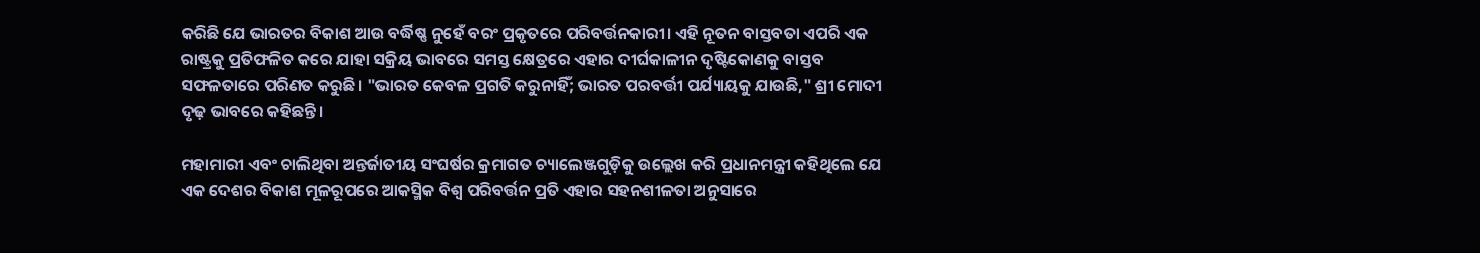କରିଛି ଯେ ଭାରତର ବିକାଶ ଆଉ ବର୍ଦ୍ଧିଷ୍ଣ ନୁହେଁ ବରଂ ପ୍ରକୃତରେ ପରିବର୍ତ୍ତନକାରୀ। ଏହି ନୂତନ ବାସ୍ତବତା ଏପରି ଏକ ରାଷ୍ଟ୍ରକୁ ପ୍ରତିଫଳିତ କରେ ଯାହା ସକ୍ରିୟ ଭାବରେ ସମସ୍ତ କ୍ଷେତ୍ରରେ ଏହାର ଦୀର୍ଘକାଳୀନ ଦୃଷ୍ଟିକୋଣକୁ ବାସ୍ତବ ସଫଳତାରେ ପରିଣତ କରୁଛି। "ଭାରତ କେବଳ ପ୍ରଗତି କରୁନାହିଁ; ଭାରତ ପରବର୍ତ୍ତୀ ପର୍ଯ୍ୟାୟକୁ ଯାଉଛି," ଶ୍ରୀ ମୋଦୀ ଦୃଢ଼ ଭାବରେ କହିଛନ୍ତି।

ମହାମାରୀ ଏବଂ ଚାଲିଥିବା ଅନ୍ତର୍ଜାତୀୟ ସଂଘର୍ଷର କ୍ରମାଗତ ଚ୍ୟାଲେଞ୍ଜଗୁଡ଼ିକୁ ଉଲ୍ଲେଖ କରି ପ୍ରଧାନମନ୍ତ୍ରୀ କହିଥିଲେ ଯେ ଏକ ଦେଶର ବିକାଶ ମୂଳରୂପରେ ଆକସ୍ମିକ ବିଶ୍ୱ ପରିବର୍ତ୍ତନ ପ୍ରତି ଏହାର ସହନଶୀଳତା ଅନୁସାରେ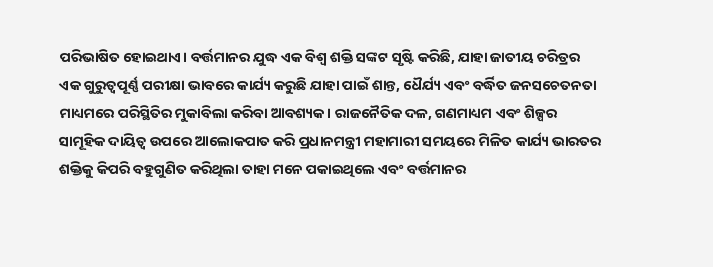ପରିଭାଷିତ ହୋଇଥାଏ। ବର୍ତ୍ତମାନର ଯୁଦ୍ଧ ଏକ ବିଶ୍ୱ ଶକ୍ତି ସଙ୍କଟ ସୃଷ୍ଟି କରିଛି, ଯାହା ଜାତୀୟ ଚରିତ୍ରର ଏକ ଗୁରୁତ୍ୱପୂର୍ଣ୍ଣ ପରୀକ୍ଷା ଭାବରେ କାର୍ଯ୍ୟ କରୁଛି ଯାହା ପାଇଁ ଶାନ୍ତ, ଧୈର୍ଯ୍ୟ ଏବଂ ବର୍ଦ୍ଧିତ ଜନସଚେତନତା ମାଧ୍ୟମରେ ପରିସ୍ଥିତିର ମୁକାବିଲା କରିବା ଆବଶ୍ୟକ। ରାଜନୈତିକ ଦଳ, ଗଣମାଧ୍ୟମ ଏବଂ ଶିଳ୍ପର ସାମୂହିକ ଦାୟିତ୍ୱ ଉପରେ ଆଲୋକପାତ କରି ପ୍ରଧାନମନ୍ତ୍ରୀ ମହାମାରୀ ସମୟରେ ମିଳିତ କାର୍ଯ୍ୟ ଭାରତର ଶକ୍ତିକୁ କିପରି ବହୁଗୁଣିତ କରିଥିଲା ତାହା ମନେ ପକାଇଥିଲେ ଏବଂ ବର୍ତ୍ତମାନର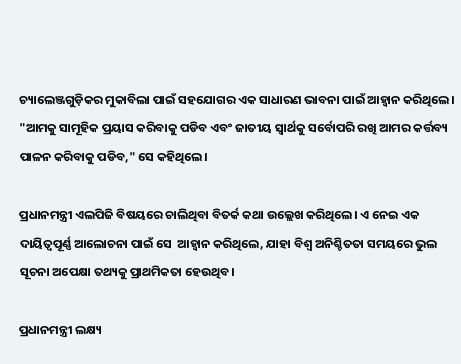ଚ୍ୟାଲେଞ୍ଜଗୁଡ଼ିକର ମୁକାବିଲା ପାଇଁ ସହଯୋଗର ଏକ ସାଧାରଣ ଭାବନା ପାଇଁ ଆହ୍ୱାନ କରିଥିଲେ। "ଆମକୁ ସାମୂହିକ ପ୍ରୟାସ କରିବାକୁ ପଡିବ ଏବଂ ଜାତୀୟ ସ୍ୱାର୍ଥକୁ ସର୍ବୋପରି ରଖି ଆମର କର୍ତ୍ତବ୍ୟ ପାଳନ କରିବାକୁ ପଡିବ," ସେ କହିଥିଲେ।

ପ୍ରଧାନମନ୍ତ୍ରୀ ଏଲପିଜି ବିଷୟରେ ଚାଲିଥିବା ବିତର୍କ କଥା ଉଲ୍ଲେଖ କରିଥିଲେ। ଏ ନେଇ ଏକ ଦାୟିତ୍ୱପୂର୍ଣ୍ଣ ଆଲୋଚନା ପାଇଁ ସେ  ଆହ୍ୱାନ କରିଥିଲେ, ଯାହା ବିଶ୍ୱ ଅନିଶ୍ଚିତତା ସମୟରେ ଭୁଲ ସୂଚନା ଅପେକ୍ଷା ତଥ୍ୟକୁ ପ୍ରାଥମିକତା ହେଉଥିବ।

ପ୍ରଧାନମନ୍ତ୍ରୀ ଲକ୍ଷ୍ୟ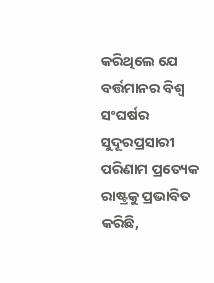କରିଥିଲେ ଯେ ବର୍ତ୍ତମାନର ବିଶ୍ୱ ସଂଘର୍ଷର ସୁଦୂରପ୍ରସାରୀ ପରିଣାମ ପ୍ରତ୍ୟେକ ରାଷ୍ଟ୍ରକୁ ପ୍ରଭାବିତ କରିଛି,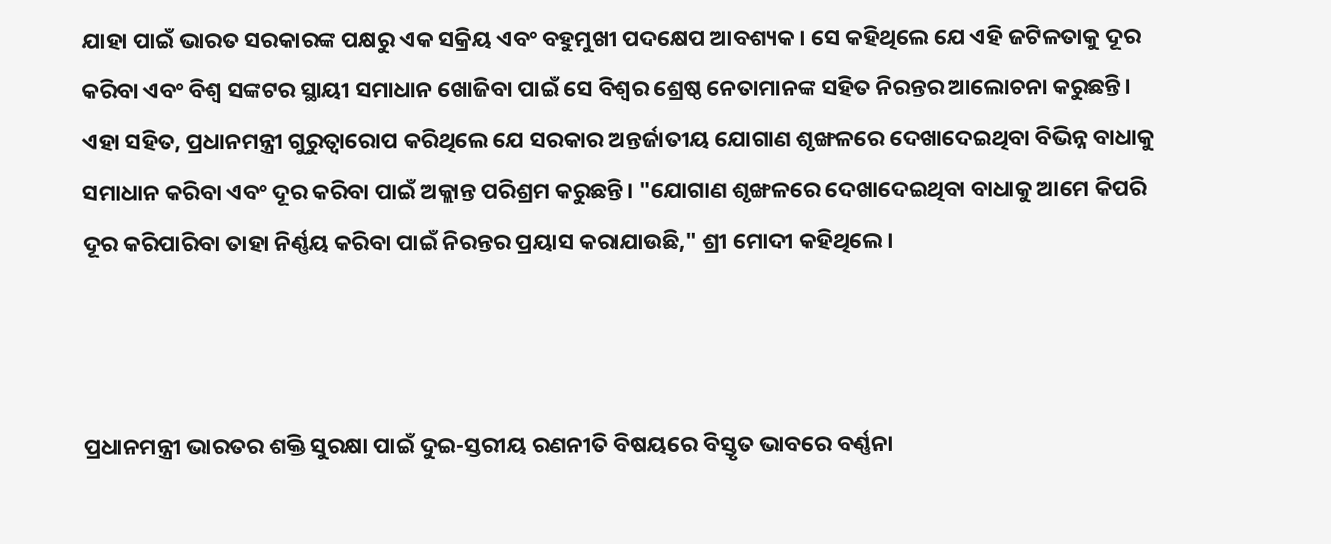ଯାହା ପାଇଁ ଭାରତ ସରକାରଙ୍କ ପକ୍ଷରୁ ଏକ ସକ୍ରିୟ ଏବଂ ବହୁମୁଖୀ ପଦକ୍ଷେପ ଆବଶ୍ୟକ। ସେ କହିଥିଲେ ଯେ ଏହି ଜଟିଳତାକୁ ଦୂର କରିବା ଏବଂ ବିଶ୍ୱ ସଙ୍କଟର ସ୍ଥାୟୀ ସମାଧାନ ଖୋଜିବା ପାଇଁ ସେ ବିଶ୍ୱର ଶ୍ରେଷ୍ଠ ନେତାମାନଙ୍କ ସହିତ ନିରନ୍ତର ଆଲୋଚନା କରୁଛନ୍ତି। ଏହା ସହିତ, ପ୍ରଧାନମନ୍ତ୍ରୀ ଗୁରୁତ୍ୱାରୋପ କରିଥିଲେ ଯେ ସରକାର ଅନ୍ତର୍ଜାତୀୟ ଯୋଗାଣ ଶୃଙ୍ଖଳରେ ଦେଖାଦେଇଥିବା ବିଭିନ୍ନ ବାଧାକୁ ସମାଧାନ କରିବା ଏବଂ ଦୂର କରିବା ପାଇଁ ଅକ୍ଲାନ୍ତ ପରିଶ୍ରମ କରୁଛନ୍ତି। "ଯୋଗାଣ ଶୃଙ୍ଖଳରେ ଦେଖାଦେଇଥିବା ବାଧାକୁ ଆମେ କିପରି ଦୂର କରିପାରିବା ତାହା ନିର୍ଣ୍ଣୟ କରିବା ପାଇଁ ନିରନ୍ତର ପ୍ରୟାସ କରାଯାଉଛି," ଶ୍ରୀ ମୋଦୀ କହିଥିଲେ।



ପ୍ରଧାନମନ୍ତ୍ରୀ ଭାରତର ଶକ୍ତି ସୁରକ୍ଷା ପାଇଁ ଦୁଇ-ସ୍ତରୀୟ ରଣନୀତି ବିଷୟରେ ବିସ୍ତୃତ ଭାବରେ ବର୍ଣ୍ଣନା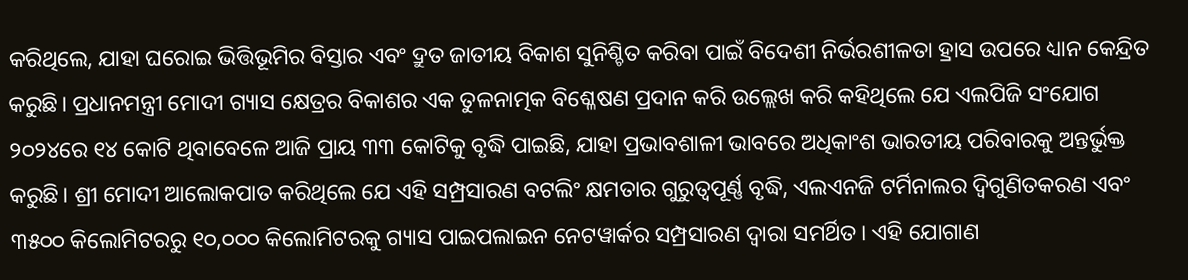କରିଥିଲେ, ଯାହା ଘରୋଇ ଭିତ୍ତିଭୂମିର ବିସ୍ତାର ଏବଂ ଦ୍ରୁତ ଜାତୀୟ ବିକାଶ ସୁନିଶ୍ଚିତ କରିବା ପାଇଁ ବିଦେଶୀ ନିର୍ଭରଶୀଳତା ହ୍ରାସ ଉପରେ ଧ୍ୟାନ କେନ୍ଦ୍ରିତ କରୁଛି। ପ୍ରଧାନମନ୍ତ୍ରୀ ମୋଦୀ ଗ୍ୟାସ କ୍ଷେତ୍ରର ବିକାଶର ଏକ ତୁଳନାତ୍ମକ ବିଶ୍ଳେଷଣ ପ୍ରଦାନ କରି ଉଲ୍ଲେଖ କରି କହିଥିଲେ ଯେ ଏଲପିଜି ସଂଯୋଗ ୨୦୨୪ରେ ୧୪ କୋଟି ଥିବାବେଳେ ଆଜି ପ୍ରାୟ ୩୩ କୋଟିକୁ ବୃଦ୍ଧି ପାଇଛି, ଯାହା ପ୍ରଭାବଶାଳୀ ଭାବରେ ଅଧିକାଂଶ ଭାରତୀୟ ପରିବାରକୁ ଅନ୍ତର୍ଭୁକ୍ତ କରୁଛି। ଶ୍ରୀ ମୋଦୀ ଆଲୋକପାତ କରିଥିଲେ ଯେ ଏହି ସମ୍ପ୍ରସାରଣ ବଟଲିଂ କ୍ଷମତାର ଗୁରୁତ୍ୱପୂର୍ଣ୍ଣ ବୃଦ୍ଧି, ଏଲଏନଜି ଟର୍ମିନାଲର ଦ୍ୱିଗୁଣିତକରଣ ଏବଂ ୩୫୦୦ କିଲୋମିଟରରୁ ୧୦,୦୦୦ କିଲୋମିଟରକୁ ଗ୍ୟାସ ପାଇପଲାଇନ ନେଟୱାର୍କର ସମ୍ପ୍ରସାରଣ ଦ୍ୱାରା ସମର୍ଥିତ। ଏହି ଯୋଗାଣ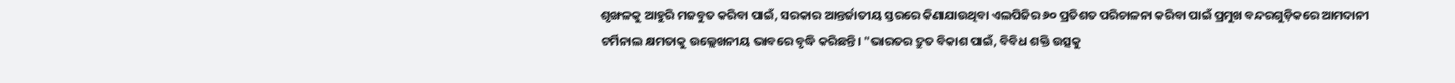ଶୃଙ୍ଖଳକୁ ଆହୁରି ମଜବୁତ କରିବା ପାଇଁ, ସରକାର ଆନ୍ତର୍ଜାତୀୟ ସ୍ତରରେ କିଣାଯାଉଥିବା ଏଲପିଜିର ୬୦ ପ୍ରତିଶତ ପରିଚାଳନା କରିବା ପାଇଁ ପ୍ରମୁଖ ବନ୍ଦରଗୁଡ଼ିକରେ ଆମଦାନୀ ଟର୍ମିନାଲ କ୍ଷମତାକୁ ଉଲ୍ଲେଖନୀୟ ଭାବରେ ବୃଦ୍ଧି କରିଛନ୍ତି। "ଭାରତର ଦ୍ରୁତ ବିକାଶ ପାଇଁ, ବିବିଧ ଶକ୍ତି ଉତ୍ସକୁ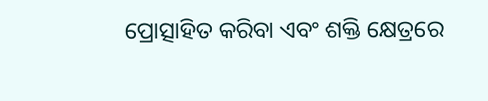ପ୍ରୋତ୍ସାହିତ କରିବା ଏବଂ ଶକ୍ତି କ୍ଷେତ୍ରରେ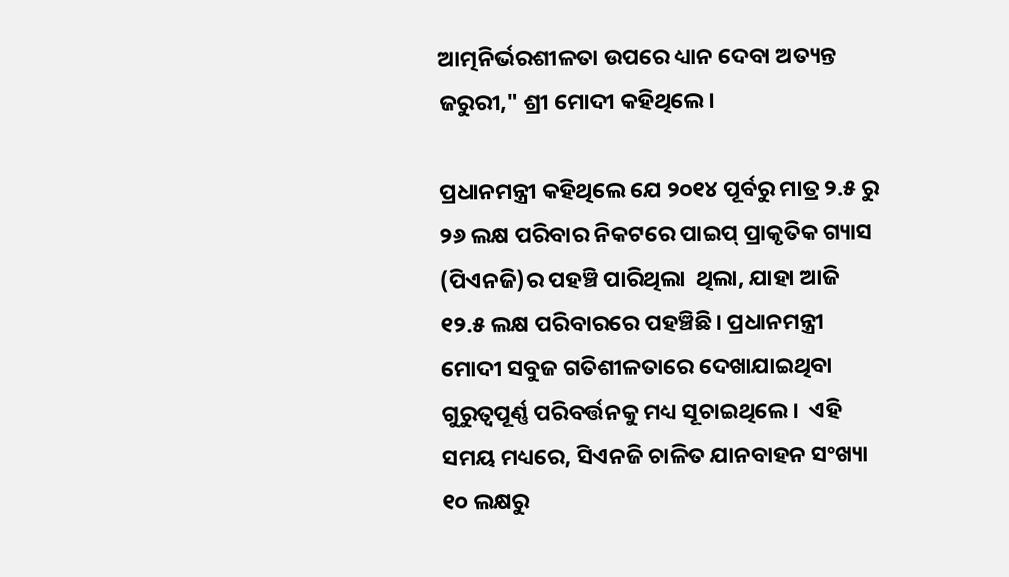ଆତ୍ମନିର୍ଭରଶୀଳତା ଉପରେ ଧ୍ୟାନ ଦେବା ଅତ୍ୟନ୍ତ ଜରୁରୀ," ଶ୍ରୀ ମୋଦୀ କହିଥିଲେ।

ପ୍ରଧାନମନ୍ତ୍ରୀ କହିଥିଲେ ଯେ ୨୦୧୪ ପୂର୍ବରୁ ମାତ୍ର ୨.୫ ରୁ ୨୬ ଲକ୍ଷ ପରିବାର ନିକଟରେ ପାଇପ୍ ପ୍ରାକୃତିକ ଗ୍ୟାସ (ପିଏନଜି)ର ପହଞ୍ଚି ପାରିଥିଲା  ଥିଲା, ଯାହା ଆଜି ୧୨.୫ ଲକ୍ଷ ପରିବାରରେ ପହଞ୍ଚିଛି। ପ୍ରଧାନମନ୍ତ୍ରୀ ମୋଦୀ ସବୁଜ ଗତିଶୀଳତାରେ ଦେଖାଯାଇଥିବା ଗୁରୁତ୍ୱପୂର୍ଣ୍ଣ ପରିବର୍ତ୍ତନକୁ ମଧ୍ୟ ସୂଚାଇଥିଲେ।  ଏହି ସମୟ ମଧ୍ୟରେ, ସିଏନଜି ଚାଳିତ ଯାନବାହନ ସଂଖ୍ୟା ୧୦ ଲକ୍ଷରୁ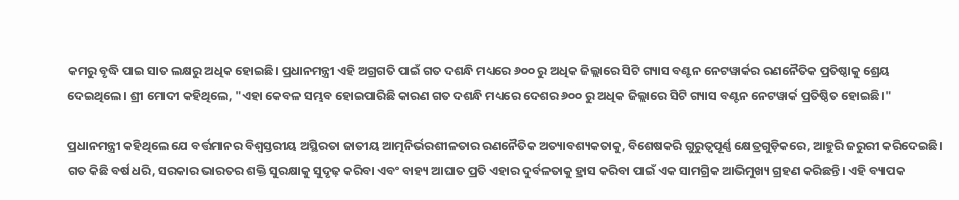କମରୁ ବୃଦ୍ଧି ପାଇ ସାତ ଲକ୍ଷରୁ ଅଧିକ ହୋଇଛି। ପ୍ରଧାନମନ୍ତ୍ରୀ ଏହି ଅଗ୍ରଗତି ପାଇଁ ଗତ ଦଶନ୍ଧି ମଧ୍ୟରେ ୬୦୦ ରୁ ଅଧିକ ଜିଲ୍ଲାରେ ସିଟି ଗ୍ୟାସ ବଣ୍ଟନ ନେଟୱାର୍କର ରଣନୈତିକ ପ୍ରତିଷ୍ଠାକୁ ଶ୍ରେୟ ଦେଇଥିଲେ। ଶ୍ରୀ ମୋଦୀ କହିଥିଲେ, "ଏହା କେବଳ ସମ୍ଭବ ହୋଇପାରିଛି କାରଣ ଗତ ଦଶନ୍ଧି ମଧ୍ୟରେ ଦେଶର ୬୦୦ ରୁ ଅଧିକ ଜିଲ୍ଲାରେ ସିଟି ଗ୍ୟାସ ବଣ୍ଟନ ନେଟୱାର୍କ ପ୍ରତିଷ୍ଠିତ ହୋଇଛି।"

ପ୍ରଧାନମନ୍ତ୍ରୀ କହିଥିଲେ ଯେ ବର୍ତ୍ତମାନର ବିଶ୍ୱସ୍ତରୀୟ ଅସ୍ଥିରତା ଜାତୀୟ ଆତ୍ମନିର୍ଭରଶୀଳତାର ରଣନୈତିକ ଅତ୍ୟାବଶ୍ୟକତାକୁ, ବିଶେଷକରି ଗୁରୁତ୍ୱପୂର୍ଣ୍ଣ କ୍ଷେତ୍ରଗୁଡ଼ିକରେ, ଆହୁରି ଜରୁରୀ କରିଦେଇଛି। ଗତ କିଛି ବର୍ଷ ଧରି, ସରକାର ଭାରତର ଶକ୍ତି ସୁରକ୍ଷାକୁ ସୁଦୃଢ଼ କରିବା ଏବଂ ବାହ୍ୟ ଆଘାତ ପ୍ରତି ଏହାର ଦୁର୍ବଳତାକୁ ହ୍ରାସ କରିବା ପାଇଁ ଏକ ସାମଗ୍ରିକ ଆଭିମୁଖ୍ୟ ଗ୍ରହଣ କରିଛନ୍ତି। ଏହି ବ୍ୟାପକ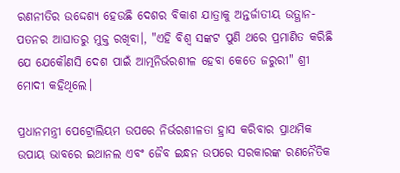ରଣନୀତିର ଉଦ୍ଦେଶ୍ୟ ହେଉଛି ଦେଶର ବିକାଶ ଯାତ୍ରାକୁ ଅନ୍ତର୍ଜାତୀୟ ଉତ୍ଥାନ-ପତନର ଆଘାତରୁ ମୁକ୍ତ ରଖିବା।, "ଏହି ବିଶ୍ୱ ସଙ୍କଟ ପୁଣି ଥରେ ପ୍ରମାଣିତ କରିଛି ଯେ ଯେକୌଣସି ଦେଶ ପାଇଁ ଆତ୍ମନିର୍ଭରଶୀଳ ହେବା କେତେ ଜରୁରୀ" ଶ୍ରୀ ମୋଦୀ କହିଥିଲେ।

ପ୍ରଧାନମନ୍ତ୍ରୀ ପେଟ୍ରୋଲିୟମ ଉପରେ ନିର୍ଭରଶୀଳତା ହ୍ରାସ କରିବାର ପ୍ରାଥମିକ ଉପାୟ ଭାବରେ ଇଥାନଲ ଏବଂ ଜୈବ ଇନ୍ଧନ ଉପରେ ସରକାରଙ୍କ ରଣନୈତିକ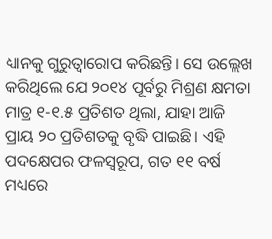ଧ୍ୟାନକୁ ଗୁରୁତ୍ୱାରୋପ କରିଛନ୍ତି। ସେ ଉଲ୍ଲେଖ କରିଥିଲେ ଯେ ୨୦୧୪ ପୂର୍ବରୁ ମିଶ୍ରଣ କ୍ଷମତା ମାତ୍ର ୧-୧.୫ ପ୍ରତିଶତ ଥିଲା, ଯାହା ଆଜି ପ୍ରାୟ ୨୦ ପ୍ରତିଶତକୁ ବୃଦ୍ଧି ପାଇଛି। ଏହି ପଦକ୍ଷେପର ଫଳସ୍ୱରୂପ, ଗତ ୧୧ ବର୍ଷ ମଧ୍ୟରେ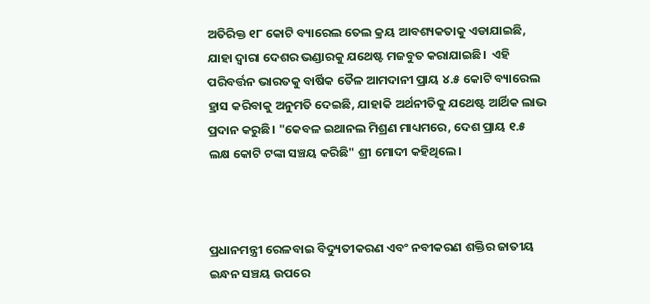ଅତିରିକ୍ତ ୧୮ କୋଟି ବ୍ୟାରେଲ ତେଲ କ୍ରୟ ଆବଶ୍ୟକତାକୁ ଏଡାଯାଇଛି, ଯାହା ଦ୍ୱାରା ଦେଶର ଭଣ୍ଡାରକୁ ଯଥେଷ୍ଟ ମଜବୁତ କରାଯାଇଛି।  ଏହି ପରିବର୍ତ୍ତନ ଭାରତକୁ ବାର୍ଷିକ ତୈଳ ଆମଦାନୀ ପ୍ରାୟ ୪.୫ କୋଟି ବ୍ୟାରେଲ ହ୍ରାସ କରିବାକୁ ଅନୁମତି ଦେଇଛି, ଯାହାକି ଅର୍ଥନୀତିକୁ ଯଥେଷ୍ଟ ଆର୍ଥିକ ଲାଭ ପ୍ରଦାନ କରୁଛି। "କେବଳ ଇଥାନଲ ମିଶ୍ରଣ ମାଧ୍ୟମରେ, ଦେଶ ପ୍ରାୟ ୧.୫ ଲକ୍ଷ କୋଟି ଟଙ୍କା ସଞ୍ଚୟ କରିଛି" ଶ୍ରୀ ମୋଦୀ କହିଥିଲେ।



ପ୍ରଧାନମନ୍ତ୍ରୀ ରେଳବାଇ ବିଦ୍ୟୁତୀକରଣ ଏବଂ ନବୀକରଣ ଶକ୍ତିର ଜାତୀୟ ଇନ୍ଧନ ସଞ୍ଚୟ ଉପରେ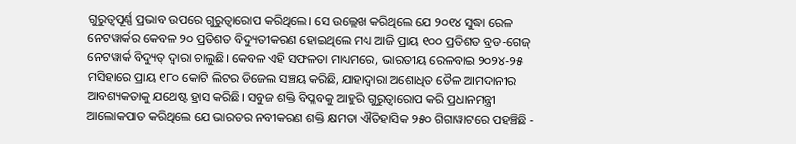ଗୁରୁତ୍ୱପୂର୍ଣ୍ଣ ପ୍ରଭାବ ଉପରେ ଗୁରୁତ୍ୱାରୋପ କରିଥିଲେ। ସେ ଉଲ୍ଲେଖ କରିଥିଲେ ଯେ ୨୦୧୪ ସୁଦ୍ଧା ରେଳ ନେଟୱାର୍କର କେବଳ ୨୦ ପ୍ରତିଶତ ବିଦ୍ୟୁତୀକରଣ ହୋଇଥିଲେ ମଧ୍ୟ ଆଜି ପ୍ରାୟ ୧୦୦ ପ୍ରତିଶତ ବ୍ରଡ-ଗେଜ୍ ନେଟୱାର୍କ ବିଦ୍ୟୁତ୍ ଦ୍ବାରା ଚାଲୁଛି। କେବଳ ଏହି ସଫଳତା ମାଧ୍ୟମରେ, ଭାରତୀୟ ରେଳବାଇ ୨୦୨୪-୨୫ ମସିହାରେ ପ୍ରାୟ ୧୮୦ କୋଟି ଲିଟର ଡିଜେଲ ସଞ୍ଚୟ କରିଛି, ଯାହାଦ୍ୱାରା ଅଶୋଧିତ ତୈଳ ଆମଦାନୀର ଆବଶ୍ୟକତାକୁ ଯଥେଷ୍ଟ ହ୍ରାସ କରିଛି। ସବୁଜ ଶକ୍ତି ବିପ୍ଳବକୁ ଆହୁରି ଗୁରୁତ୍ୱାରୋପ କରି ପ୍ରଧାନମନ୍ତ୍ରୀ ଆଲୋକପାତ କରିଥିଲେ ଯେ ଭାରତର ନବୀକରଣ ଶକ୍ତି କ୍ଷମତା ଐତିହାସିକ ୨୫୦ ଗିଗାୱାଟରେ ପହଞ୍ଚିଛି -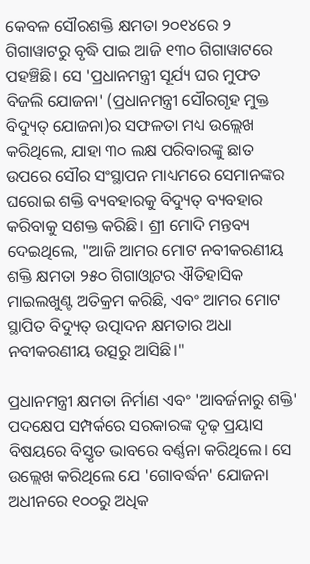କେବଳ ସୌରଶକ୍ତି କ୍ଷମତା ୨୦୧୪ରେ ୨ ଗିଗାୱାଟରୁ ବୃଦ୍ଧି ପାଇ ଆଜି ୧୩୦ ଗିଗାୱାଟରେ ପହଞ୍ଚିଛି। ସେ 'ପ୍ରଧାନମନ୍ତ୍ରୀ ସୂର୍ଯ୍ୟ ଘର ମୁଫତ ବିଜଲି ଯୋଜନା' (ପ୍ରଧାନମନ୍ତ୍ରୀ ସୌରଗୃହ ମୁକ୍ତ ବିଦ୍ୟୁତ୍ ଯୋଜନା)ର ସଫଳତା ମଧ୍ୟ ଉଲ୍ଲେଖ କରିଥିଲେ, ଯାହା ୩୦ ଲକ୍ଷ ପରିବାରଙ୍କୁ ଛାତ ଉପରେ ସୌର ସଂସ୍ଥାପନ ମାଧ୍ୟମରେ ସେମାନଙ୍କର ଘରୋଇ ଶକ୍ତି ବ୍ୟବହାରକୁ ବିଦ୍ୟୁତ୍ ବ୍ୟବହାର କରିବାକୁ ସଶକ୍ତ କରିଛି। ଶ୍ରୀ ମୋଦି ମନ୍ତବ୍ୟ ଦେଇଥିଲେ, "ଆଜି ଆମର ମୋଟ ନବୀକରଣୀୟ ଶକ୍ତି କ୍ଷମତା ୨୫୦ ଗିଗାଓ୍ବାଟର ଐତିହାସିକ ମାଇଲଖୁଣ୍ଟ ଅତିକ୍ରମ କରିଛି, ଏବଂ ଆମର ମୋଟ ସ୍ଥାପିତ ବିଦ୍ୟୁତ୍ ଉତ୍ପାଦନ କ୍ଷମତାର ଅଧା ନବୀକରଣୀୟ ଉତ୍ସରୁ ଆସିଛି।"

ପ୍ରଧାନମନ୍ତ୍ରୀ କ୍ଷମତା ନିର୍ମାଣ ଏବଂ 'ଆବର୍ଜନାରୁ ଶକ୍ତି' ପଦକ୍ଷେପ ସମ୍ପର୍କରେ ସରକାରଙ୍କ ଦୃଢ଼ ପ୍ରୟାସ ବିଷୟରେ ବିସ୍ତୃତ ଭାବରେ ବର୍ଣ୍ଣନା କରିଥିଲେ। ସେ ଉଲ୍ଲେଖ କରିଥିଲେ ଯେ 'ଗୋବର୍ଦ୍ଧନ' ଯୋଜନା ଅଧୀନରେ ୧୦୦ରୁ ଅଧିକ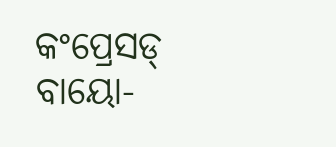କଂପ୍ରେସଡ୍ ବାୟୋ-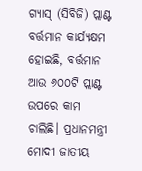ଗ୍ୟାସ୍ (ସିବିଜି) ପ୍ଲାଣ୍ଟ ବର୍ତ୍ତମାନ କାର୍ଯ୍ୟକ୍ଷମ ହୋଇଛି, ବର୍ତ୍ତମାନ ଆଉ ୬୦୦ଟି ପ୍ଲାଣ୍ଟ ଉପରେ କାମ ଚାଲିଛି। ପ୍ରଧାନମନ୍ତ୍ରୀ ମୋଦୀ ଜାତୀୟ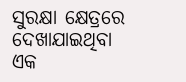ସୁରକ୍ଷା କ୍ଷେତ୍ରରେ ଦେଖାଯାଇଥିବା ଏକ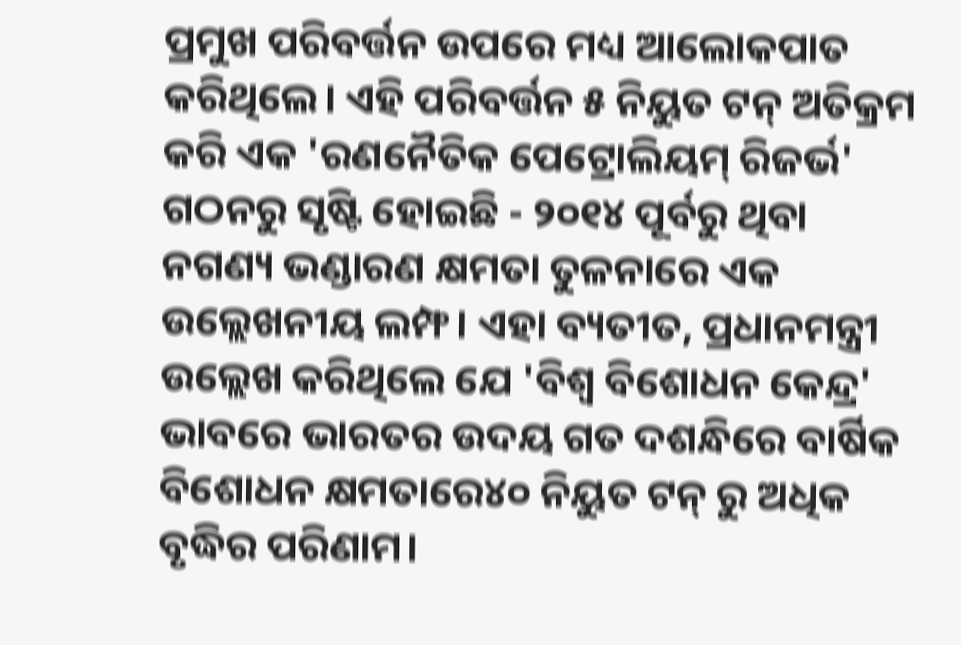ପ୍ରମୁଖ ପରିବର୍ତ୍ତନ ଉପରେ ମଧ୍ୟ ଆଲୋକପାତ କରିଥିଲେ। ଏହି ପରିବର୍ତ୍ତନ ୫ ନିୟୁତ ଟନ୍ ଅତିକ୍ରମ କରି ଏକ 'ରଣନୈତିକ ପେଟ୍ରୋଲିୟମ୍ ରିଜର୍ଭ' ଗଠନରୁ ସୃଷ୍ଟି ହୋଇଛି - ୨୦୧୪ ପୂର୍ବରୁ ଥିବା ନଗଣ୍ୟ ଭଣ୍ଡାରଣ କ୍ଷମତା ତୁଳନାରେ ଏକ ଉଲ୍ଲେଖନୀୟ ଲମ୍ଫ। ଏହା ବ୍ୟତୀତ, ପ୍ରଧାନମନ୍ତ୍ରୀ ଉଲ୍ଲେଖ କରିଥିଲେ ଯେ 'ବିଶ୍ୱ ବିଶୋଧନ କେନ୍ଦ୍ର' ଭାବରେ ଭାରତର ଉଦୟ ଗତ ଦଶନ୍ଧିରେ ବାର୍ଷିକ ବିଶୋଧନ କ୍ଷମତାରେ୪୦ ନିୟୁତ ଟନ୍ ରୁ ଅଧିକ ବୃଦ୍ଧିର ପରିଣାମ।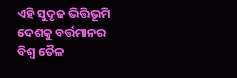ଏହି ସୁଦୃଢ ଭିତ୍ତିଭୂମି ଦେଶକୁ ବର୍ତ୍ତମାନର ବିଶ୍ୱ ତୈଳ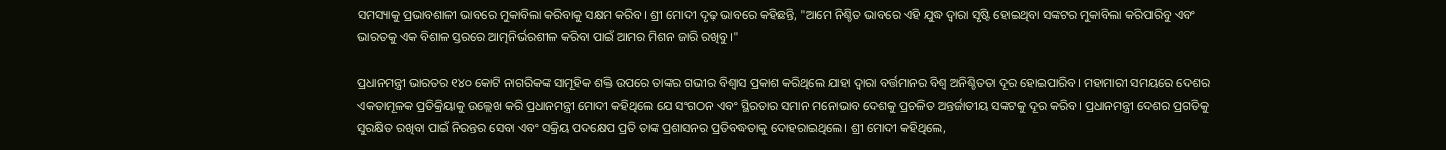ସମସ୍ୟାକୁ ପ୍ରଭାବଶାଳୀ ଭାବରେ ମୁକାବିଲା କରିବାକୁ ସକ୍ଷମ କରିବ। ଶ୍ରୀ ମୋଦୀ ଦୃଢ଼ ଭାବରେ କହିଛନ୍ତି, "ଆମେ ନିଶ୍ଚିତ ଭାବରେ ଏହି ଯୁଦ୍ଧ ଦ୍ୱାରା ସୃଷ୍ଟି ହୋଇଥିବା ସଙ୍କଟର ମୁକାବିଲା କରିପାରିବୁ ଏବଂ ଭାରତକୁ ଏକ ବିଶାଳ ସ୍ତରରେ ଆତ୍ମନିର୍ଭରଶୀଳ କରିବା ପାଇଁ ଆମର ମିଶନ ଜାରି ରଖିବୁ।"

ପ୍ରଧାନମନ୍ତ୍ରୀ ଭାରତର ୧୪୦ କୋଟି ନାଗରିକଙ୍କ ସାମୂହିକ ଶକ୍ତି ଉପରେ ତାଙ୍କର ଗଭୀର ବିଶ୍ୱାସ ପ୍ରକାଶ କରିଥିଲେ ଯାହା ଦ୍ୱାରା ବର୍ତ୍ତମାନର ବିଶ୍ୱ ଅନିଶ୍ଚିତତା ଦୂର ହୋଇପାରିବ। ମହାମାରୀ ସମୟରେ ଦେଶର ଏକତାମୂଳକ ପ୍ରତିକ୍ରିୟାକୁ ଉଲ୍ଲେଖ କରି ପ୍ରଧାନମନ୍ତ୍ରୀ ମୋଦୀ କହିଥିଲେ ଯେ ସଂଗଠନ ଏବଂ ସ୍ଥିରତାର ସମାନ ମନୋଭାବ ଦେଶକୁ ପ୍ରଚଳିତ ଅନ୍ତର୍ଜାତୀୟ ସଙ୍କଟକୁ ଦୂର କରିବ। ପ୍ରଧାନମନ୍ତ୍ରୀ ଦେଶର ପ୍ରଗତିକୁ ସୁରକ୍ଷିତ ରଖିବା ପାଇଁ ନିରନ୍ତର ସେବା ଏବଂ ସକ୍ରିୟ ପଦକ୍ଷେପ ପ୍ରତି ତାଙ୍କ ପ୍ରଶାସନର ପ୍ରତିବଦ୍ଧତାକୁ ଦୋହରାଇଥିଲେ। ଶ୍ରୀ ମୋଦୀ କହିଥିଲେ,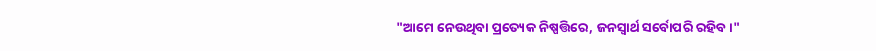"ଆମେ ନେଉଥିବା ପ୍ରତ୍ୟେକ ନିଷ୍ପତ୍ତିରେ, ଜନସ୍ୱାର୍ଥ ସର୍ବୋପରି ରହିବ।"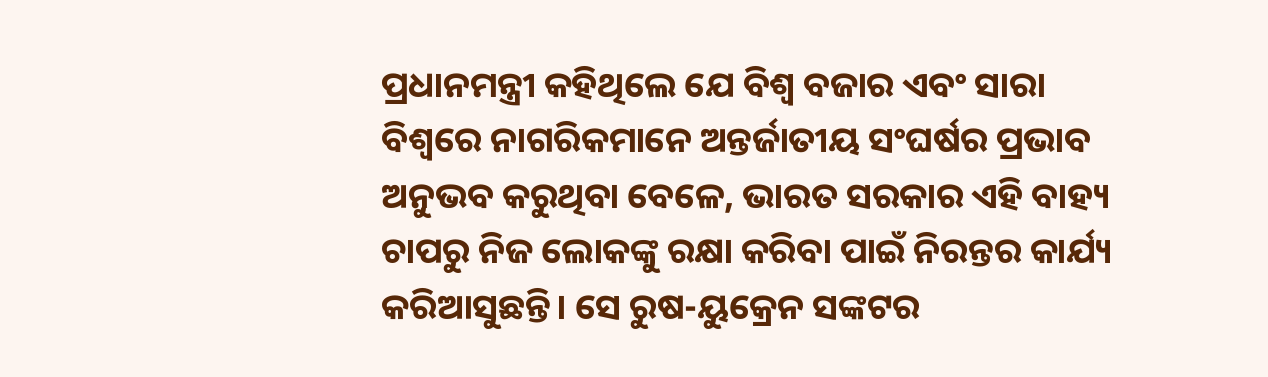ପ୍ରଧାନମନ୍ତ୍ରୀ କହିଥିଲେ ଯେ ବିଶ୍ୱ ବଜାର ଏବଂ ସାରା ବିଶ୍ୱରେ ନାଗରିକମାନେ ଅନ୍ତର୍ଜାତୀୟ ସଂଘର୍ଷର ପ୍ରଭାବ ଅନୁଭବ କରୁଥିବା ବେଳେ, ଭାରତ ସରକାର ଏହି ବାହ୍ୟ ଚାପରୁ ନିଜ ଲୋକଙ୍କୁ ରକ୍ଷା କରିବା ପାଇଁ ନିରନ୍ତର କାର୍ଯ୍ୟ କରିଆସୁଛନ୍ତି। ସେ ରୁଷ-ୟୁକ୍ରେନ ସଙ୍କଟର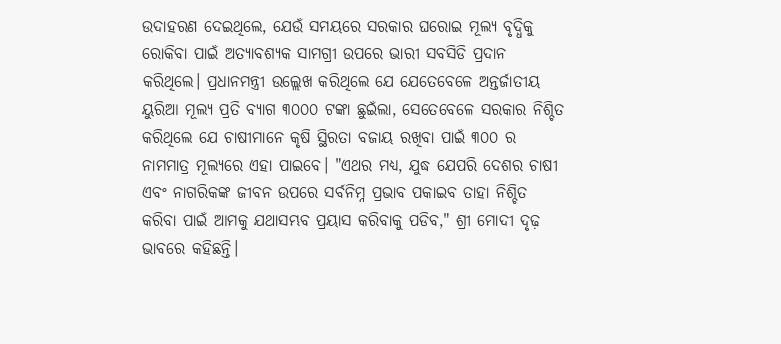ଉଦାହରଣ ଦେଇଥିଲେ, ଯେଉଁ ସମୟରେ ସରକାର ଘରୋଇ ମୂଲ୍ୟ ବୃଦ୍ଧିକୁ ରୋକିବା ପାଇଁ ଅତ୍ୟାବଶ୍ୟକ ସାମଗ୍ରୀ ଉପରେ ଭାରୀ ସବସିଡି ପ୍ରଦାନ କରିଥିଲେ। ପ୍ରଧାନମନ୍ତ୍ରୀ ଉଲ୍ଲେଖ କରିଥିଲେ ଯେ ଯେତେବେଳେ ଅନ୍ତର୍ଜାତୀୟ ୟୁରିଆ ମୂଲ୍ୟ ପ୍ରତି ବ୍ୟାଗ ୩୦୦୦ ଟଙ୍କା ଛୁଇଁଲା, ସେତେବେଳେ ସରକାର ନିଶ୍ଚିତ କରିଥିଲେ ଯେ ଚାଷୀମାନେ କୃଷି ସ୍ଥିରତା ବଜାୟ ରଖିବା ପାଇଁ ୩୦୦ ର ନାମମାତ୍ର ମୂଲ୍ୟରେ ଏହା ପାଇବେ। "ଏଥର ମଧ୍ୟ, ଯୁଦ୍ଧ ଯେପରି ଦେଶର ଚାଷୀ ଏବଂ ନାଗରିକଙ୍କ ଜୀବନ ଉପରେ ସର୍ବନିମ୍ନ ପ୍ରଭାବ ପକାଇବ ତାହା ନିଶ୍ଚିତ କରିବା ପାଇଁ ଆମକୁ ଯଥାସମ୍ଭବ ପ୍ରୟାସ କରିବାକୁ ପଡିବ," ଶ୍ରୀ ମୋଦୀ ଦୃଢ଼ ଭାବରେ କହିଛନ୍ତି।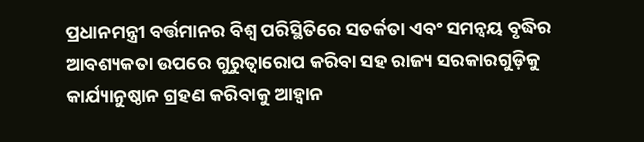ପ୍ରଧାନମନ୍ତ୍ରୀ ବର୍ତ୍ତମାନର ବିଶ୍ୱ ପରିସ୍ଥିତିରେ ସତର୍କତା ଏବଂ ସମନ୍ୱୟ ବୃଦ୍ଧିର ଆବଶ୍ୟକତା ଉପରେ ଗୁରୁତ୍ୱାରୋପ କରିବା ସହ ରାଜ୍ୟ ସରକାରଗୁଡ଼ିକୁ କାର୍ଯ୍ୟାନୁଷ୍ଠାନ ଗ୍ରହଣ କରିବାକୁ ଆହ୍ୱାନ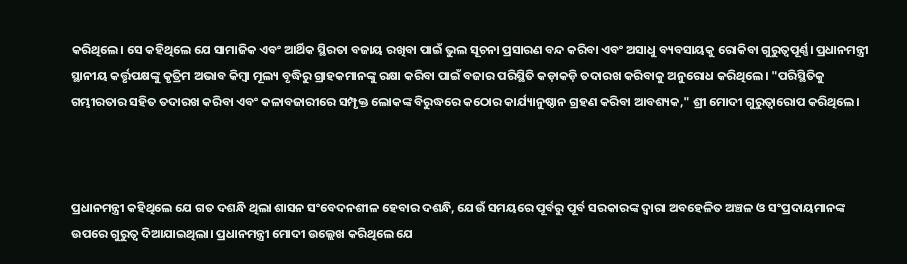କରିଥିଲେ। ସେ କହିଥିଲେ ଯେ ସାମାଜିକ ଏବଂ ଆର୍ଥିକ ସ୍ଥିରତା ବଜାୟ ରଖିବା ପାଇଁ ଭୁଲ ସୂଚନା ପ୍ରସାରଣ ବନ୍ଦ କରିବା ଏବଂ ଅସାଧୁ ବ୍ୟବସାୟକୁ ରୋକିବା ଗୁରୁତ୍ୱପୂର୍ଣ୍ଣ। ପ୍ରଧାନମନ୍ତ୍ରୀ ସ୍ଥାନୀୟ କର୍ତ୍ତୃପକ୍ଷଙ୍କୁ କୃତ୍ରିମ ଅଭାବ କିମ୍ବା ମୂଲ୍ୟ ବୃଦ୍ଧିରୁ ଗ୍ରାହକମାନଙ୍କୁ ରକ୍ଷା କରିବା ପାଇଁ ବଜାର ପରିସ୍ଥିତି କଡ଼ାକଡ଼ି ତଦାରଖ କରିବାକୁ ଅନୁରୋଧ କରିଥିଲେ। "ପରିସ୍ଥିତିକୁ ଗମ୍ଭୀରତାର ସହିତ ତଦାରଖ କରିବା ଏବଂ କଳାବଜାରୀରେ ସମ୍ପୃକ୍ତ ଲୋକଙ୍କ ବିରୁଦ୍ଧରେ କଠୋର କାର୍ଯ୍ୟାନୁଷ୍ଠାନ ଗ୍ରହଣ କରିବା ଆବଶ୍ୟକ," ଶ୍ରୀ ମୋଦୀ ଗୁରୁତ୍ୱାରୋପ କରିଥିଲେ।



ପ୍ରଧାନମନ୍ତ୍ରୀ କହିଥିଲେ ଯେ ଗତ ଦଶନ୍ଧି ଥିଲା ଶାସନ ସଂବେଦନଶୀଳ ହେବାର ଦଶନ୍ଧି, ଯେଉଁ ସମୟରେ ପୂର୍ବରୁ ପୂର୍ବ ସରକାରଙ୍କ ଦ୍ବାରା ଅବହେଳିତ ଅଞ୍ଚଳ ଓ ସଂପ୍ରଦାୟମାନଙ୍କ ଉପରେ ଗୁରୁତ୍ବ ଦିଆଯାଇଥିଲା। ପ୍ରଧାନମନ୍ତ୍ରୀ ମୋଦୀ ଉଲ୍ଲେଖ କରିଥିଲେ ଯେ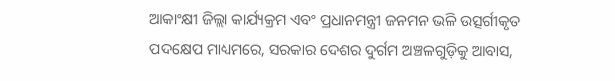ଆକାଂକ୍ଷୀ ଜିଲ୍ଲା କାର୍ଯ୍ୟକ୍ରମ ଏବଂ ପ୍ରଧାନମନ୍ତ୍ରୀ ଜନମନ ଭଳି ଉତ୍ସର୍ଗୀକୃତ ପଦକ୍ଷେପ ମାଧ୍ୟମରେ, ସରକାର ଦେଶର ଦୁର୍ଗମ ଅଞ୍ଚଳଗୁଡ଼ିକୁ ଆବାସ,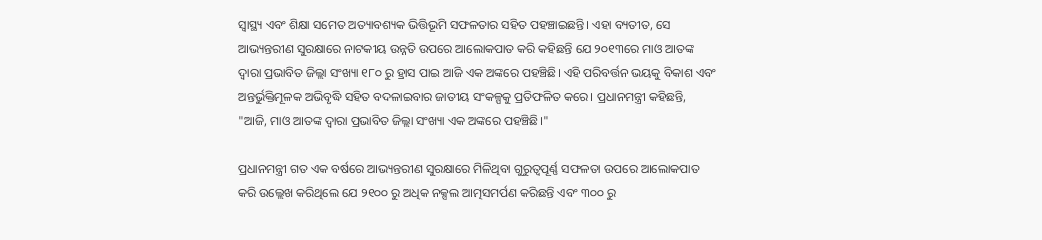ସ୍ୱାସ୍ଥ୍ୟ ଏବଂ ଶିକ୍ଷା ସମେତ ଅତ୍ୟାବଶ୍ୟକ ଭିତ୍ତିଭୂମି ସଫଳତାର ସହିତ ପହଞ୍ଚାଇଛନ୍ତି। ଏହା ବ୍ୟତୀତ, ସେ ଆଭ୍ୟନ୍ତରୀଣ ସୁରକ୍ଷାରେ ନାଟକୀୟ ଉନ୍ନତି ଉପରେ ଆଲୋକପାତ କରି କହିଛନ୍ତି ଯେ ୨୦୧୩ରେ ମାଓ ଆତଙ୍କ ଦ୍ୱାରା ପ୍ରଭାବିତ ଜିଲ୍ଲା ସଂଖ୍ୟା ୧୮୦ ରୁ ହ୍ରାସ ପାଇ ଆଜି ଏକ ଅଙ୍କରେ ପହଞ୍ଚିଛି। ଏହି ପରିବର୍ତ୍ତନ ଭୟକୁ ବିକାଶ ଏବଂ ଅନ୍ତର୍ଭୁକ୍ତିମୂଳକ ଅଭିବୃଦ୍ଧି ସହିତ ବଦଳାଇବାର ଜାତୀୟ ସଂକଳ୍ପକୁ ପ୍ରତିଫଳିତ କରେ। ପ୍ରଧାନମନ୍ତ୍ରୀ କହିଛନ୍ତି, "ଆଜି, ମାଓ ଆତଙ୍କ ଦ୍ୱାରା ପ୍ରଭାବିତ ଜିଲ୍ଲା ସଂଖ୍ୟା ଏକ ଅଙ୍କରେ ପହଞ୍ଚିଛି।"

ପ୍ରଧାନମନ୍ତ୍ରୀ ଗତ ଏକ ବର୍ଷରେ ଆଭ୍ୟନ୍ତରୀଣ ସୁରକ୍ଷାରେ ମିଳିଥିବା ଗୁରୁତ୍ୱପୂର୍ଣ୍ଣ ସଫଳତା ଉପରେ ଆଲୋକପାତ କରି ଉଲ୍ଲେଖ କରିଥିଲେ ଯେ ୨୧୦୦ ରୁ ଅଧିକ ନକ୍ସଲ ଆତ୍ମସମର୍ପଣ କରିଛନ୍ତି ଏବଂ ୩୦୦ ରୁ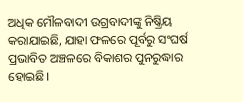ଅଧିକ ମୌଳବାଦୀ ଉଗ୍ରବାଦୀଙ୍କୁ ନିଷ୍କ୍ରିୟ କରାଯାଇଛି, ଯାହା ଫଳରେ ପୂର୍ବରୁ ସଂଘର୍ଷ ପ୍ରଭାବିତ ଅଞ୍ଚଳରେ ବିକାଶର ପୁନରୁଦ୍ଧାର ହୋଇଛି।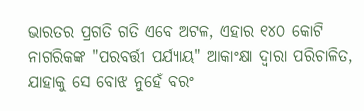ଭାରତର ପ୍ରଗତି ଗତି ଏବେ ଅଟଳ, ଏହାର ୧୪୦ କୋଟି ନାଗରିକଙ୍କ "ପରବର୍ତ୍ତୀ ପର୍ଯ୍ୟାୟ" ଆକାଂକ୍ଷା ଦ୍ୱାରା ପରିଚାଳିତ, ଯାହାକୁ ସେ ବୋଝ ନୁହେଁ ବରଂ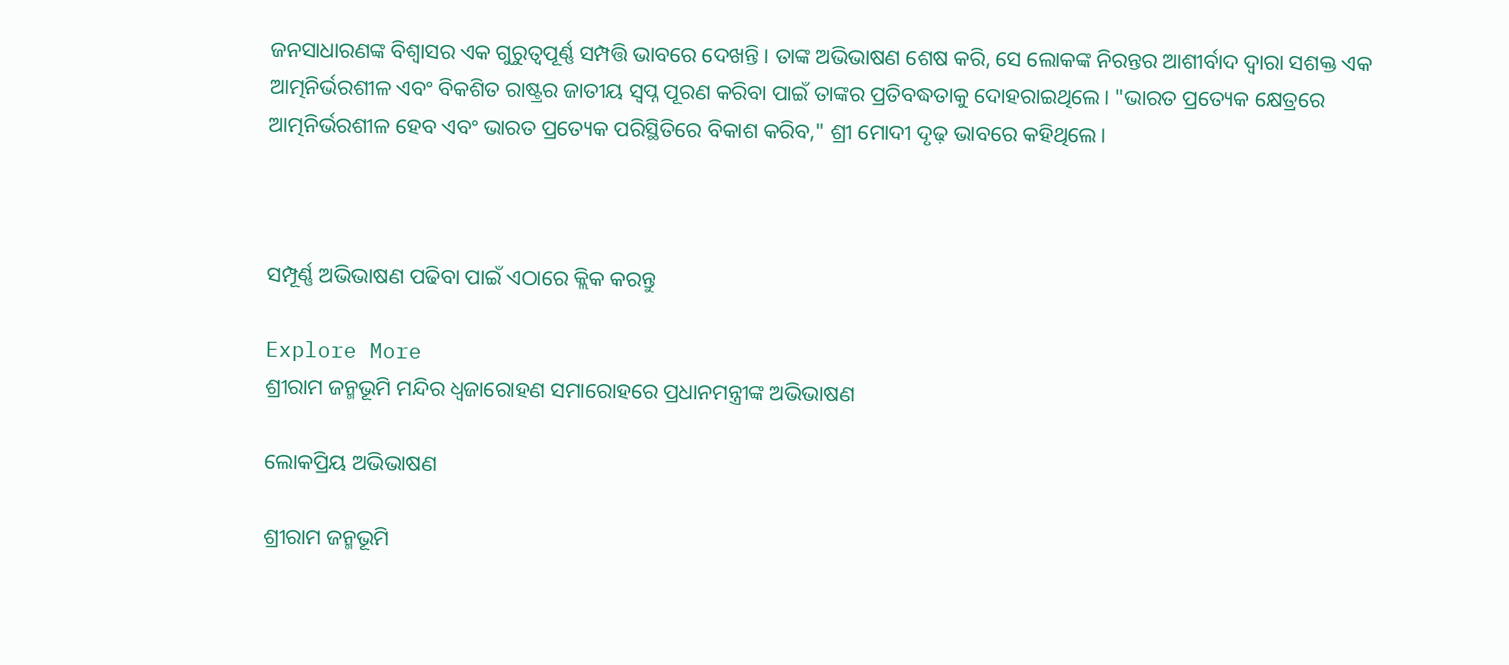ଜନସାଧାରଣଙ୍କ ବିଶ୍ୱାସର ଏକ ଗୁରୁତ୍ୱପୂର୍ଣ୍ଣ ସମ୍ପତ୍ତି ଭାବରେ ଦେଖନ୍ତି। ତାଙ୍କ ଅଭିଭାଷଣ ଶେଷ କରି, ସେ ଲୋକଙ୍କ ନିରନ୍ତର ଆଶୀର୍ବାଦ ଦ୍ୱାରା ସଶକ୍ତ ଏକ ଆତ୍ମନିର୍ଭରଶୀଳ ଏବଂ ବିକଶିତ ରାଷ୍ଟ୍ରର ଜାତୀୟ ସ୍ୱପ୍ନ ପୂରଣ କରିବା ପାଇଁ ତାଙ୍କର ପ୍ରତିବଦ୍ଧତାକୁ ଦୋହରାଇଥିଲେ। "ଭାରତ ପ୍ରତ୍ୟେକ କ୍ଷେତ୍ରରେ ଆତ୍ମନିର୍ଭରଶୀଳ ହେବ ଏବଂ ଭାରତ ପ୍ରତ୍ୟେକ ପରିସ୍ଥିତିରେ ବିକାଶ କରିବ," ଶ୍ରୀ ମୋଦୀ ଦୃଢ଼ ଭାବରେ କହିଥିଲେ।



ସମ୍ପୂର୍ଣ୍ଣ ଅଭିଭାଷଣ ପଢିବା ପାଇଁ ଏଠାରେ କ୍ଲିକ କରନ୍ତୁ

Explore More
ଶ୍ରୀରାମ ଜନ୍ମଭୂମି ମନ୍ଦିର ଧ୍ଵଜାରୋହଣ ସମାରୋହରେ ପ୍ରଧାନମନ୍ତ୍ରୀଙ୍କ ଅଭିଭାଷଣ

ଲୋକପ୍ରିୟ ଅଭିଭାଷଣ

ଶ୍ରୀରାମ ଜନ୍ମଭୂମି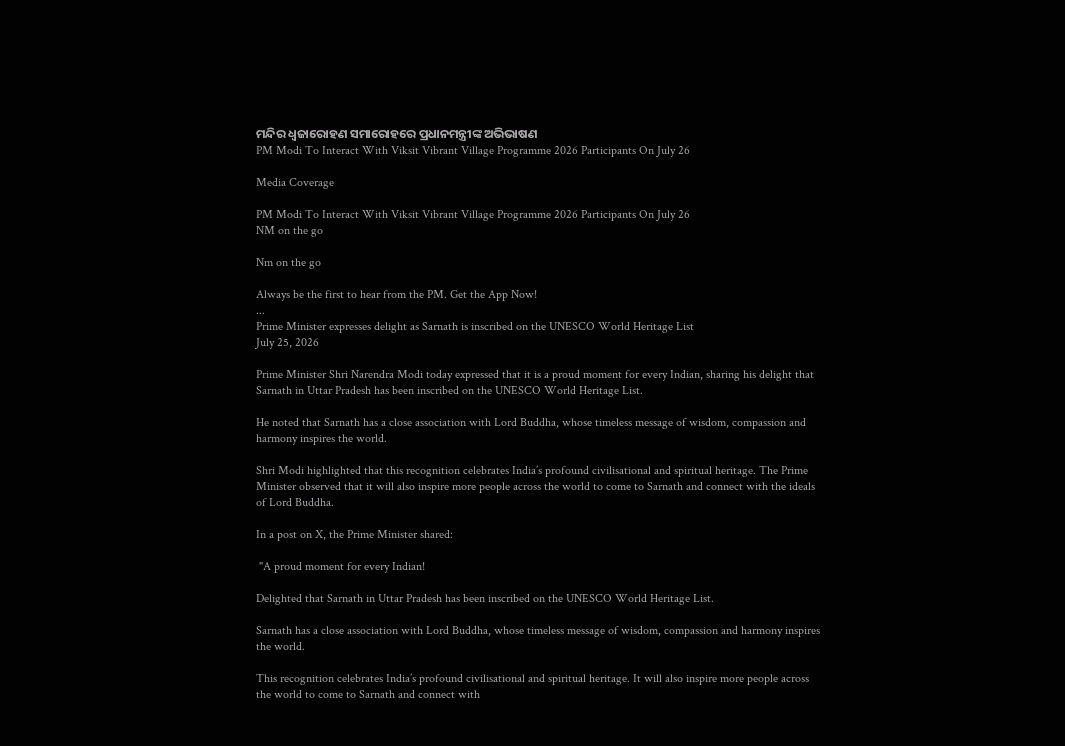ମନ୍ଦିର ଧ୍ଵଜାରୋହଣ ସମାରୋହରେ ପ୍ରଧାନମନ୍ତ୍ରୀଙ୍କ ଅଭିଭାଷଣ
PM Modi To Interact With Viksit Vibrant Village Programme 2026 Participants On July 26

Media Coverage

PM Modi To Interact With Viksit Vibrant Village Programme 2026 Participants On July 26
NM on the go

Nm on the go

Always be the first to hear from the PM. Get the App Now!
...
Prime Minister expresses delight as Sarnath is inscribed on the UNESCO World Heritage List
July 25, 2026

Prime Minister Shri Narendra Modi today expressed that it is a proud moment for every Indian, sharing his delight that Sarnath in Uttar Pradesh has been inscribed on the UNESCO World Heritage List.

He noted that Sarnath has a close association with Lord Buddha, whose timeless message of wisdom, compassion and harmony inspires the world.

Shri Modi highlighted that this recognition celebrates India’s profound civilisational and spiritual heritage. The Prime Minister observed that it will also inspire more people across the world to come to Sarnath and connect with the ideals of Lord Buddha.

In a post on X, the Prime Minister shared:

 "A proud moment for every Indian!

Delighted that Sarnath in Uttar Pradesh has been inscribed on the UNESCO World Heritage List.

Sarnath has a close association with Lord Buddha, whose timeless message of wisdom, compassion and harmony inspires the world.

This recognition celebrates India’s profound civilisational and spiritual heritage. It will also inspire more people across the world to come to Sarnath and connect with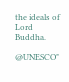the ideals of Lord Buddha.

@UNESCO"